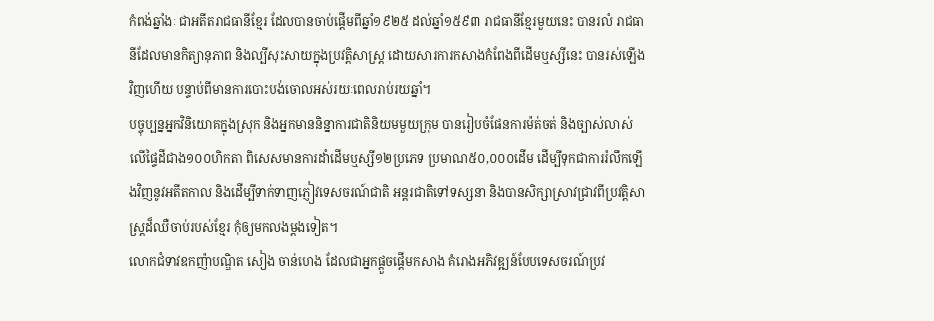កំពង់ឆ្នាំងៈ ជាអតីតរាជធានីខ្មែរ ដែលបានចាប់ផ្តើមពីឆ្នាំ១៩២៥ ដល់ឆ្នាំ១៥៩៣ រាជធានីខ្មែរមួយនេះ បានរលំ រាជធានីដែលមានកិត្យានុភាព និងល្បីសុះសាយក្នុងប្រវត្តិសាស្ត្រ ដោយសារការកសាងកំពែងពីដើមឬស្សីនេះ បានរស់ឡើងវិញហើយ បន្ទាប់ពីមានការបោះបង់ចោលអស់រយៈពេលរាប់រយឆ្នាំ។
បច្ចុប្បន្នអ្នកវិនិយោគក្នុងស្រុក និងអ្នកមាននិន្នាការជាតិនិយមមួយក្រុម បានរៀបចំផែនការម៉ត់ចត់ និងច្បាស់លាស់លើផ្ទៃដីជាង១០០ហិកតា ពិសេសមានការដាំដើមឬស្សី១២ប្រភេទ ប្រមាណ៥០,០០០ដើម ដើម្បីទុកជាការរំលឹកឡើងវិញនូវអតីតកាល និងដើម្បីទាក់ទាញភ្ញៀវទេសចរណ៍ជាតិ អន្តរជាតិទៅទស្សនា និងបានសិក្សាស្រាវជ្រាវពីប្រវត្តិសាស្ត្រដ៏ឈឺចាប់របស់ខ្មែរ កុំឲ្យមកលងម្តងទៀត។
លោកជំទាវឧកញ៉ាបណ្ឌិត សៀង ចាន់ហេង ដែលជាអ្នកផ្តួចផ្តើមកសាង គំរោងអភិវឌ្ឍន៍បែបទេសចរណ៍ប្រវ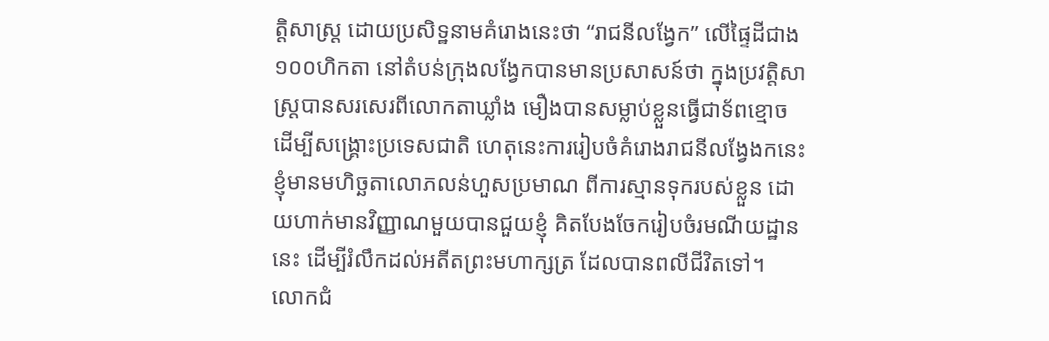ត្តិសាស្ត្រ ដោយប្រសិទ្ឋនាមគំរោងនេះថា “រាជនីលង្វែក” លើផ្ទៃដីជាង១០០ហិកតា នៅតំបន់ក្រុងលង្វែកបានមានប្រសាសន៍ថា ក្នុងប្រវត្តិសាស្ត្របានសរសេរពីលោកតាឃ្លាំង មឿងបានសម្លាប់ខ្លួនធ្វើជាទ័ពខ្មោច ដើម្បីសង្គ្រោះប្រទេសជាតិ ហេតុនេះការរៀបចំគំរោងរាជនីលង្វែងកនេះ ខ្ញុំមានមហិច្ឆតាលោភលន់ហួសប្រមាណ ពីការស្មានទុករបស់ខ្លួន ដោយហាក់មានវិញ្ញាណមួយបានជួយខ្ញុំ គិតបែងចែករៀបចំរមណីយដ្ឋាននេះ ដើម្បីរំលឹកដល់អតីតព្រះមហាក្សត្រ ដែលបានពលីជីវិតទៅ។
លោកជំ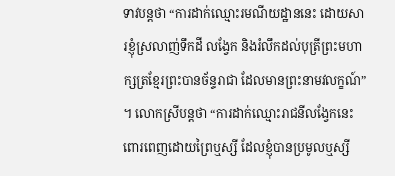ទាវបន្តថា “ការដាក់ឈ្មោះរមណីយដ្ឋាននេះ ដោយសារខ្ញុំស្រលាញ់ទឹកដី លង្វែក និងរំលឹកដល់បុត្រីព្រះមហាក្សត្រខ្មែរព្រះបានច័ន្ទរាជា ដែលមានព្រះនាមវលក្ខណ៍” ។ លោកស្រីបន្តថា “ការដាក់ឈ្មោះរាជនីលង្វែកនេះ ពោរពេញដោយព្រៃឬស្សី ដែលខ្ញុំបានប្រមូលឬស្សី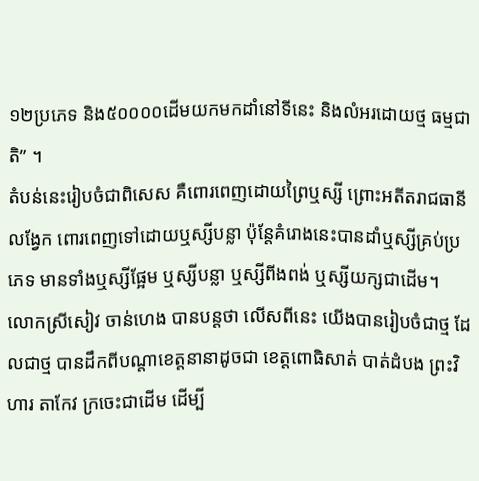១២ប្រភេទ និង៥០០០០ដើមយកមកដាំនៅទីនេះ និងលំអរដោយថ្ម ធម្មជាតិ” ។
តំបន់នេះរៀបចំជាពិសេស គឺពោរពេញដោយព្រៃឬស្សី ព្រោះអតីតរាជធានីលង្វែក ពោរពេញទៅដោយឬស្សីបន្លា ប៉ុន្តែគំរោងនេះបានដាំឬស្សីគ្រប់ប្រភេទ មានទាំងឬស្សីផ្អែម ឬស្សីបន្លា ឬស្សីពីងពង់ ឬស្សីយក្សជាដើម។
លោកស្រីសៀវ ចាន់ហេង បានបន្តថា លើសពីនេះ យើងបានរៀបចំជាថ្ម ដែលជាថ្ម បានដឹកពីបណ្តាខេត្តនានាដូចជា ខេត្តពោធិសាត់ បាត់ដំបង ព្រះវិហារ តាកែវ ក្រចេះជាដើម ដើម្បី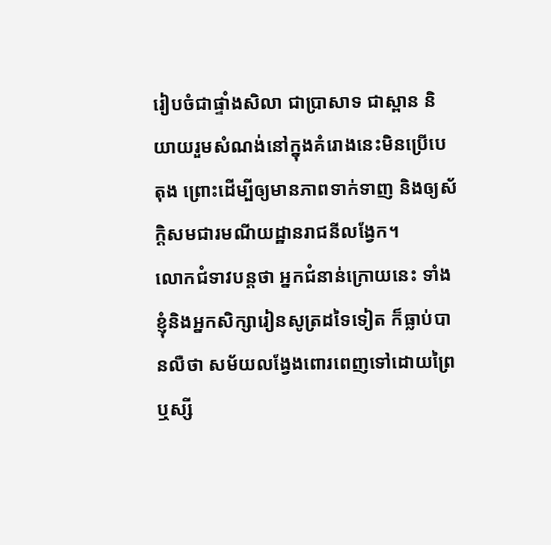រៀបចំជាផ្ទាំងសិលា ជាប្រាសាទ ជាស្ពាន និយាយរួមសំណង់នៅក្នុងគំរោងនេះមិនប្រើបេតុង ព្រោះដើម្បីឲ្យមានភាពទាក់ទាញ និងឲ្យស័ក្តិសមជារមណីយដ្ឋានរាជនីលង្វែក។
លោកជំទាវបន្តថា អ្នកជំនាន់ក្រោយនេះ ទាំងខ្ញុំនិងអ្នកសិក្សារៀនសូត្រដទៃទៀត ក៏ធ្លាប់បានលឺថា សម័យលង្វែងពោរពេញទៅដោយព្រៃឬស្សី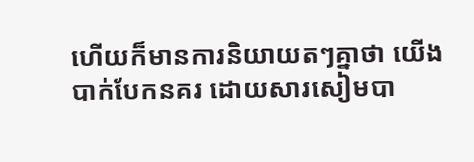ហើយក៏មានការនិយាយតៗគ្នាថា យើងបាក់បែកនគរ ដោយសារសៀមបា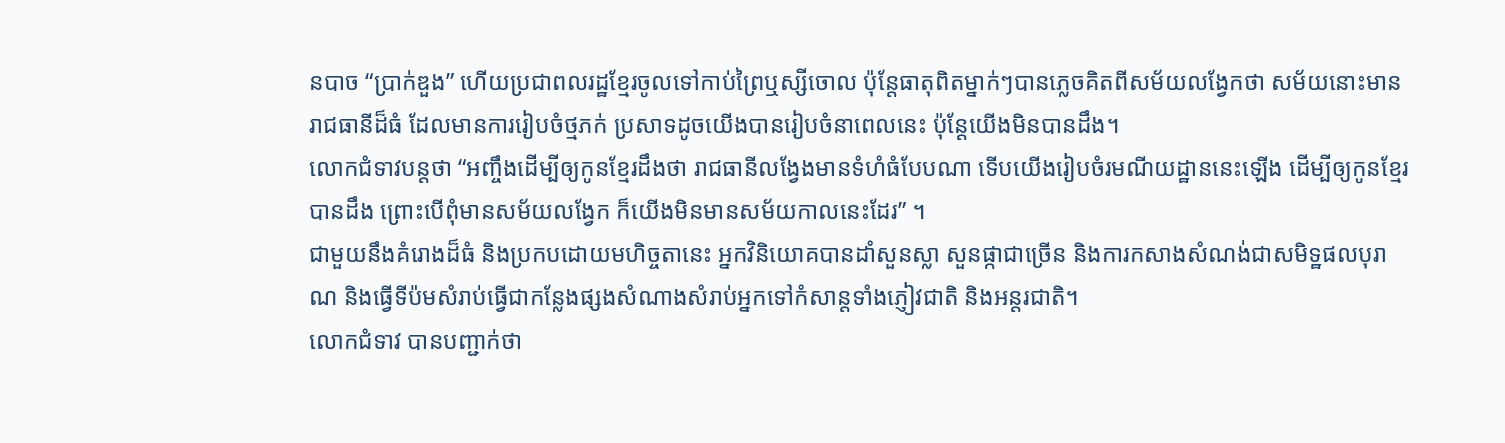នបាច “ប្រាក់ឌួង” ហើយប្រជាពលរដ្ឋខ្មែរចូលទៅកាប់ព្រៃឬស្សីចោល ប៉ុន្តែធាតុពិតម្នាក់ៗបានភ្លេចគិតពីសម័យលង្វែកថា សម័យនោះមានរាជធានីដ៏ធំ ដែលមានការរៀបចំថ្មភក់ ប្រសាទដូចយើងបានរៀបចំនាពេលនេះ ប៉ុន្តែយើងមិនបានដឹង។
លោកជំទាវបន្តថា “អញ្ចឹងដើម្បីឲ្យកូនខ្មែរដឹងថា រាជធានីលង្វែងមានទំហំធំបែបណា ទើបយើងរៀបចំរមណីយដ្ឋាននេះឡើង ដើម្បីឲ្យកូនខ្មែរបានដឹង ព្រោះបើពុំមានសម័យលង្វែក ក៏យើងមិនមានសម័យកាលនេះដែរ” ។
ជាមួយនឹងគំរោងដ៏ធំ និងប្រកបដោយមហិច្ចតានេះ អ្នកវិនិយោគបានដាំសួនស្លា សួនផ្កាជាច្រើន និងការកសាងសំណង់ជាសមិទ្ឋផលបុរាណ និងធ្វើទីប៉មសំរាប់ធ្វើជាកន្លែងផ្សងសំណាងសំរាប់អ្នកទៅកំសាន្តទាំងភ្ញៀវជាតិ និងអន្តរជាតិ។
លោកជំទាវ បានបញ្ជាក់ថា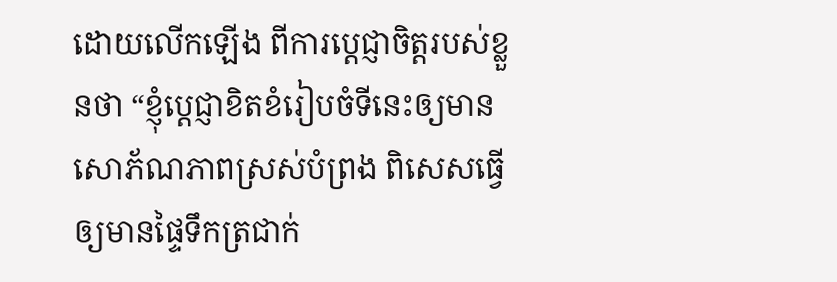ដោយលើកឡើង ពីការប្តេជ្ញាចិត្តរបស់ខ្លួនថា “ខ្ញុំប្តេជ្ញាខិតខំរៀបចំទីនេះឲ្យមានសោភ័ណភាពស្រស់បំព្រង ពិសេសធ្វើឲ្យមានផ្ទៃទឹកត្រជាក់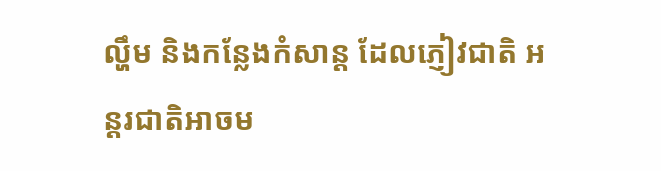ល្ហឹម និងកន្លែងកំសាន្ត ដែលភ្ញៀវជាតិ អន្តរជាតិអាចម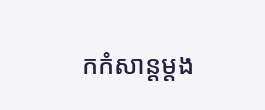កកំសាន្តម្តង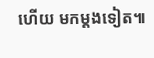ហើយ មកម្តងទៀត៕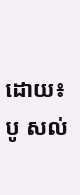ដោយ៖ បូ សល់